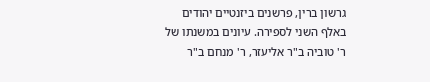גרשון ברין, פרשנים ביזנטיים יהודים באלף השני לספירה. עיונים במשנתו של ר' טוביה ב"ר אליעזר, ר' מנחם ב"ר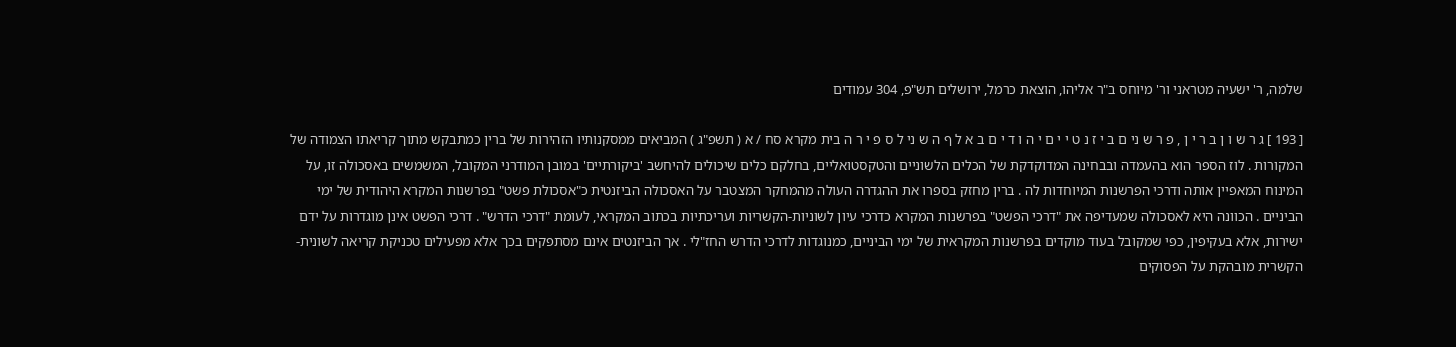שלמה, ר' ישעיה מטראני ור' מיוחס ב"ר אליהו, הוצאת כרמל, ירושלים תש"פ, 304 עמודים

[ 193 ] ג ר ש ו ן ב ר י ן , פ ר ש ני ם ב י ז נ ט י י ם י ה ו ד י ם ב א ל ף ה ש ני ל ס פ י ר ה בית מקרא סח / א ( תשפ"ג ) המביאים ממסקנותיו הזהירות של ברין כמתבקש מתוך קריאתו הצמודה של המקורות . לוז הספר הוא בהעמדה ובבחינה המדוקדקת של הכלים הלשוניים והטקסטואליים, בחלקם כלים שיכולים להיחשב 'ביקורתיים' במובן המודרני המקובל, המשמשים באסכולה זו, על המינוח המאפיין אותה ודרכי הפרשנות המיוחדות לה . ברין מחזק בספרו את ההגדרה העולה מהמחקר המצטבר על האסכולה הביזנטית כ"אסכולת פשט" בפרשנות המקרא היהודית של ימי הביניים . הכוונה היא לאסכולה שמעדיפה את "דרכי הפשט" בפרשנות המקרא כדרכי עיון לשוניות-הקשריות ועריכתיות בכתוב המקראי, לעומת "דרכי הדרש" . דרכי הפשט אינן מוגדרות על ידם ישירות, אלא בעקיפין, כפי שמקובל בעוד מוקדים בפרשנות המקראית של ימי הביניים, כמנוגדות לדרכי הדרש החז"לי . אך הביזנטים אינם מסתפקים בכך אלא מפעילים טכניקת קריאה לשונית-הקשרית מובהקת על הפסוקים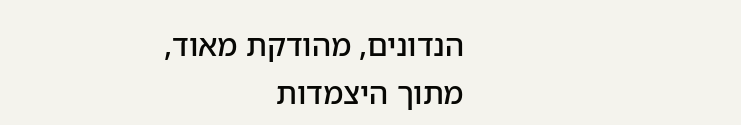הנדונים, מהודקת מאוד, מתוך היצמדות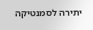יתירה לסמנטיקה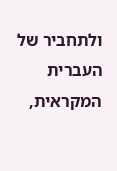ולתחביר של העברית המקראית,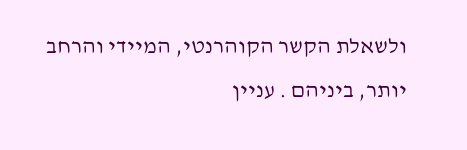ולשאלת הקשר הקוהרנטי, המיידי והרחב יותר, ביניהם . עניין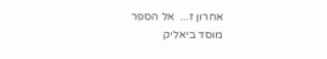אחרון ז...  אל הספר
מוסד ביאליק